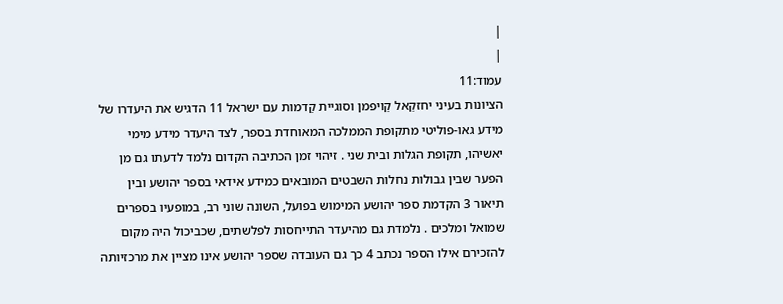|
|
עמוד:11
הציונות בעיני יחזקַאל קַויפמן וסוגיית קַדמות עם ישראל 11 הדגיש את היעדרו של מידע גאו-פוליטי מתקופת הממלכה המאוחדת בספר, לצד היעדר מידע מימי יאשיהו, תקופת הגלות ובית שני . זיהוי זמן הכתיבה הקדום נלמד לדעתו גם מן הפער שבין גבולות נחלות השבטים המובאים כמידע אידאי בספר יהושע ובין תיאור 3 הקדמת ספר יהושע המימוש בפועל, השונה שוני רב, במופעיו בספרים שמואל ומלכים . נלמדת גם מהיעדר התייחסות לפלשתים, שכביכול היה מקום להזכירם אילו הספר נכתב 4 כך גם העובדה שספר יהושע אינו מציין את מרכזיותה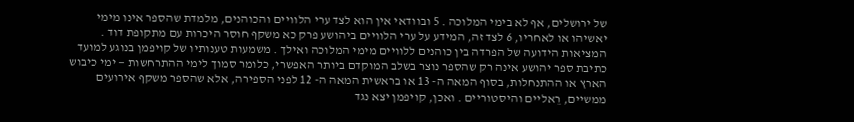של ירושלים, אף לא בימי המלוכה . 5 ובוודאי אין הוא לצד ערי הלוויים והכוהנים, מלמדת שהספר אינו מימי יאשיהו או לאחריו, 6 לצד זה, המידע על ערי הלוויים ביהושע פרק כא משקף חוסר היכרות עם מתקופת דוד . המציאות הידועה של הפרדה בין כוהנים ללוויים מימי המלוכה ואילך . משמעות טענותיו של קויפמן בנוגע למועד כתיבת ספר יהושע אינה רק שהספר נוצר בשלב המוקדם ביותר האפשרי, כלומר סמוך לימי ההתרחשות — ימי כיבוש הארץ או ההתנחלות, בסוף המאה ה- 13 או בראשית המאה ה- 12 לפני הספירה, אלא שהספר משקף אירועים ממשיים, רֵאליים והיסטוריים . ואכן, קויפמן יצא נגד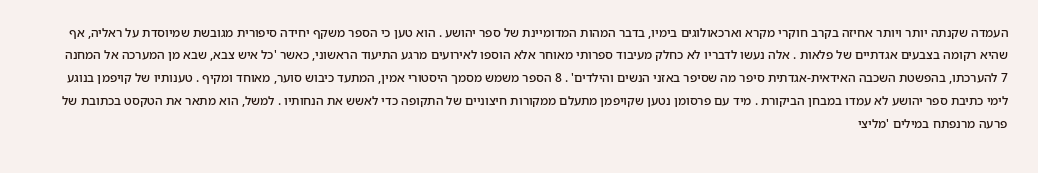העמדה שקנתה יותר ויותר אחיזה בקרב חוקרי מקרא וארכאולוגים בימיו, בדבר המהות המדומיינת של ספר יהושע . הוא טען כי הספר משקף יחידה סיפורית מגובשת שמיוסדת על ראליה, אף שהיא רקומה בצבעים אגדתיים של פלאות . אלה נעשו לדבריו לא כחלק מעיבוד ספרותי מאוחר אלא הוספו לאירועים מרגע התיעוד הראשוני, כאשר 'כל איש צבא, שבא מן המערכה אל המחנה 7 להערכתו, בהפשטת השכבה האידאית-אגדתית סיפר מה שסיפר באזני הנשים והילדים' . 8 הספר משמש מסמך היסטורי אמין, המתעד כיבוש סוער, מאוחד ומקיף . טענותיו של קויפמן בנוגע לימי כתיבת ספר יהושע לא עמדו במבחן הביקורת . מיד עם פרסומן נטען שקויפמן מתעלם ממקורות חיצוניים של התקופה כדי לאשש את הנחותיו . למשל, הוא מתאר את הטקסט בכתובת של פרעה מרנפתח במילים 'מליצי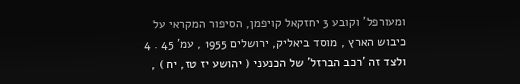ומעורפל' וקובע 3 יחזקאל קויפמן, הסיפור המקראי על כיבוש הארץ , מוסד ביאליק, ירושלים 1955 , עמ' 45 . 4 ולצד זה 'רכב הברזל' של הכנעני ( יהושע יז טז, יח ) ,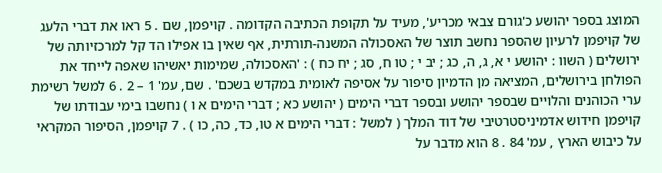המוצג בספר יהושע כ'גורם צבאי מכריע', מעיד על תקופת הכתיבה הקדומה . קויפמן, שם . 5 ראו את דברי הלעג של קויפמן לרעיון שהספר נחשב תוצר של האסכולה המשנה-תורתית, אף שאין בו אפילו הד קל למרכזיותה של ירושלים ( השוו : יהושע י א, ג, ה, כג ; יב י ; טו ח, סג ; יח כח ) : 'האסכולה, שמימות יאשיהו שאפה לייחד את הפולחן בירושלים, המציאה מן הדמיון סיפור על אסיפה לאומית במקדש בשכם' . שם, עמ' 1 – 2 . 6 למשל רשימת ערי הכוהנים והלויים שבספר יהושע ובספר דברי הימים ( יהושע כא ; דברי הימים א ו ) נחשבו בימי עבודתו של קויפמן חידוש אדמיניסטרטיבי של דוד המלך ( למשל : דברי הימים א טו, כד, כה, כו ) . 7 קויפמן, הסיפור המקראי על כיבוש הארץ , עמ' 84 . 8 הוא מדבר על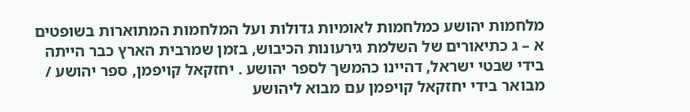מלחמות יהושע כמלחמות לאומיות גדולות ועל המלחמות המתוארות בשופטים א – ג כתיאורים של השלמת גירעונות הכיבוש, בזמן שמרבית הארץ כבר הייתה בידי שבטי ישראל, דהיינו כהמשך לספר יהושע . יחזקאל קויפמן, ספר יהושע / מבואר בידי יחזקאל קויפמן עם מבוא ליהושע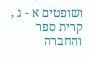ושופטים א - ג , קרית ספר והחברה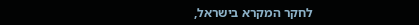לחקר המקרא בישראל,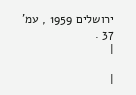ירושלים 1959 , עמ' 37 .
|

|